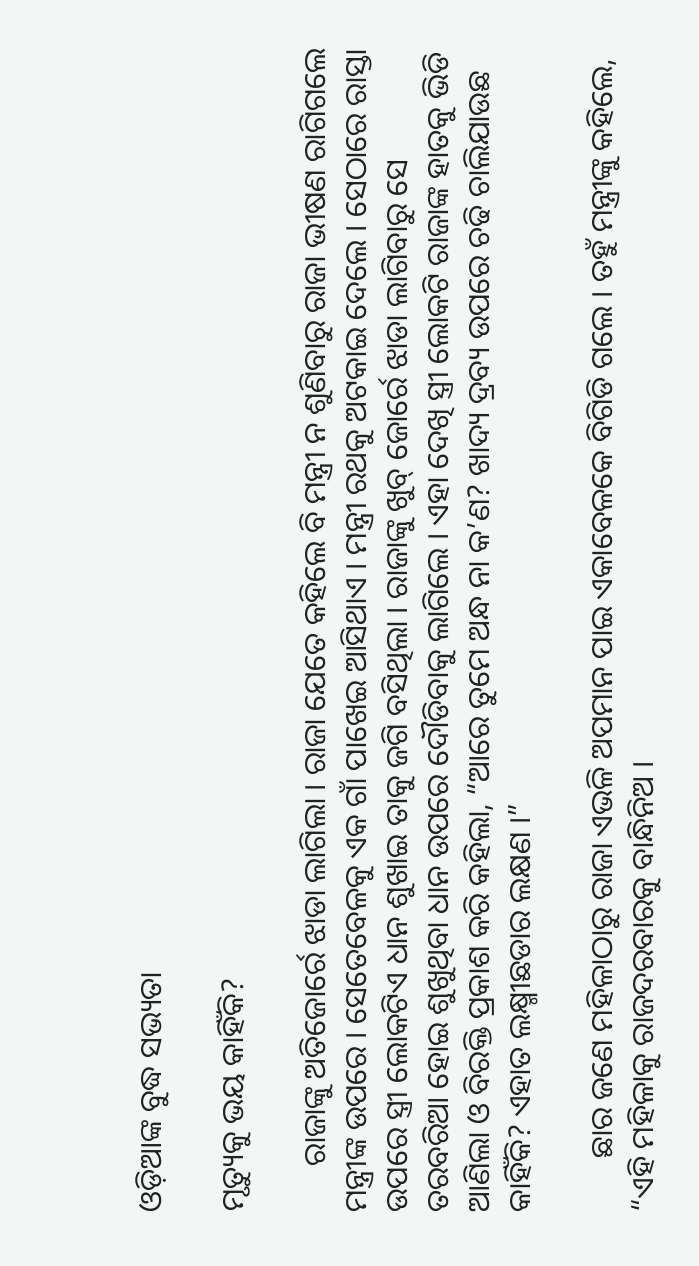ଓଡ଼ିଆଙ୍କ ବୁଦ୍ଧ ସଭ୍ୟତା

ମୃତ୍ୟୁକୁ ଭୟ କାହିଁକି?

      ରାଜାଙ୍କୁ ଅତିଜୋର୍ରେ ଝାଡା ଲାଗିଲା । ରାଜା ଯେତେ କହିଲେ ବି ମନ୍ତ୍ରୀ ନ ଶୁଣିବାରୁ ରାଜା ଭୀଷଣ ରାଗିଗଲେ ମନ୍ତ୍ରୀଙ୍କ ଉପରେ । ସେତେବେଳକୁ ଏକ ଗାଁ ପାଖେଇ ଆସିଥାଏ । ମନ୍ତ୍ରୀ ରଥକୁ ଅଟକାଇ ଦେଲେ । ସେଠାରେ ରାସ୍ତା ଉପରେ ସ୍ତ୍ରୀ ଲୋକଟିଏ ଧାନ ଶୁଖାଇ ତାକୁ ଜଗି ବସିଥିଲା । ରାଜାଙ୍କୁ ଖୁବ୍ ଜୋର୍ରେ ଝାଡା ଲାଗିବାରୁ ସେ ତରବରିଆ ହୋଇ ଶୁଖୁଥିବା ଧାନ ଉପରେ ଦୌଡିବାକୁ ଲାଗିଲେ । ଏହା ଦେଖି ସ୍ତ୍ରୀ ଲୋକଟି ରାଜାଙ୍କ ହାତକୁ ଭିଡି ଆଣିଲା ଓ ବିରକ୍ତି ପ୍ରକାଶ କରି କହିଲା, “ଆରେ ତୁମେ ଅନ୍ଧ ନା କ’ଣ? ଖାଦ୍ୟ ଦ୍ରବ୍ୟ ଉପରେ ଚଢି ଚାଲିଯାଉଛ କାହିଁକି? ଏହାତ ଲକ୍ଷ୍ମୀଛଡାର ଲକ୍ଷଣ ।”

       ଛାର ଜଣେ ମହିଳାଠାରୁ ରାଜା ଏଭଳି ଅପମାନ ପାଇ ଏକାବେଳକେ ବିଗିଡି ଗଲେ । ତହୁଁ ମନ୍ତ୍ରୀଙ୍କୁ କହିଲେ, “ଏହି ମହିଳାକୁ ରାଜଦରବାରକୁ ବାନ୍ଧିନିଅ ।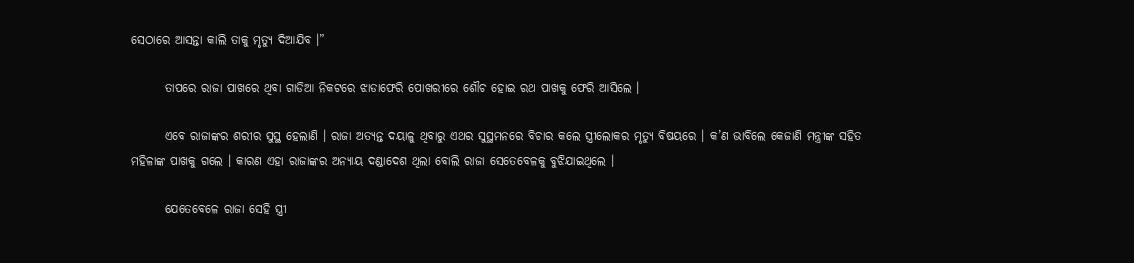ସେଠାରେ ଆସନ୍ତା କାଲି ତାକୁ ମୃତ୍ୟୁ ଦିଆଯିବ ।”

       ତାପରେ ରାଜା ପାଖରେ ଥିବା ଗାଡିଆ ନିକଟରେ ଝାଡାଫେରି ପୋଖରୀରେ ଶୌଚ ହୋଇ ରଥ ପାଖକୁ ଫେରି ଆସିଲେ ।

       ଏବେ ରାଜାଙ୍କର ଶରୀର ସୁସ୍ଥ ହେଲାଣି । ରାଜା ଅତ୍ୟନ୍ତ ଦୟାଳୁ ଥିବାରୁ ଏଥର ସୁସ୍ଥମନରେ ବିଚାର କଲେ ସ୍ତ୍ରୀଲୋକର ମୃତ୍ୟୁ ବିଷୟରେ । କ’ଣ ଭାବିଲେ କେଜାଣି ମନ୍ତ୍ରୀଙ୍କ ସହିତ ମହିଳାଙ୍କ ପାଖକୁ ଗଲେ । କାରଣ ଏହା ରାଜାଙ୍କର ଅନ୍ୟାୟ ଦଣ୍ଡାଦେଶ ଥିଲା ବୋଲି ରାଜା ସେତେବେଳକୁ ବୁଝିଯାଇଥିଲେ ।

       ଯେତେବେଳେ ରାଜା ସେହି ସ୍ତ୍ରୀ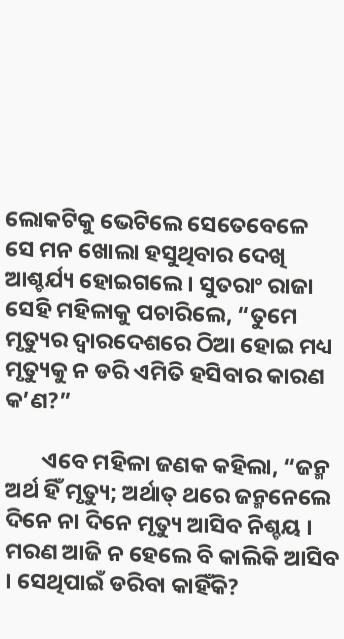ଲୋକଟିକୁ ଭେଟିଲେ ସେତେବେଳେ ସେ ମନ ଖୋଲା ହସୁଥିବାର ଦେଖି ଆଶ୍ଚର୍ଯ୍ୟ ହୋଇଗଲେ । ସୁତରାଂ ରାଜା ସେହି ମହିଳାକୁ ପଚାରିଲେ, “ତୁମେ ମୃତ୍ୟୁର ଦ୍ୱାରଦେଶରେ ଠିଆ ହୋଇ ମଧ୍ୟ ମୃତ୍ୟୁକୁ ନ ଡରି ଏମିତି ହସିବାର କାରଣ କ’ଣ?”

       ଏବେ ମହିଳା ଜଣକ କହିଲା, “ଜନ୍ମ ଅର୍ଥ ହିଁ ମୃତ୍ୟୁ; ଅର୍ଥାତ୍ ଥରେ ଜନ୍ମନେଲେ ଦିନେ ନା ଦିନେ ମୃତ୍ୟୁ ଆସିବ ନିଶ୍ଚୟ । ମରଣ ଆଜି ନ ହେଲେ ବି କାଲିକି ଆସିବ । ସେଥିପାଇଁ ଡରିବା କାହିଁକି?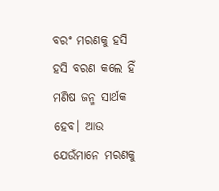ବରଂ ମରଣକୁ ହସି ହସି ବରଣ କଲେ ହିଁ ମଣିଷ ଜନ୍ମ ସାର୍ଥକ ହେବ। ଆଉ ଯେଉଁମାନେ ମରଣକୁ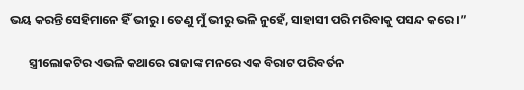ଭୟ କରନ୍ତି ସେହିମାନେ ହିଁ ଭୀରୁ । ତେଣୁ ମୁଁ ଭୀରୁ ଭଳି ନୁହେଁ, ସାହାସୀ ପରି ମରିବାକୁ ପସନ୍ଦ କରେ ।”

       ସ୍ତ୍ରୀଲୋକଟିର ଏଭଳି କଥାରେ ରାଜାଙ୍କ ମନରେ ଏକ ବିରାଟ ପରିବର୍ତନ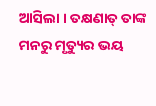ଆସିଲା । ତକ୍ଷଣାତ୍ ତାଙ୍କ ମନରୁ ମୃତ୍ୟୁର ଭୟ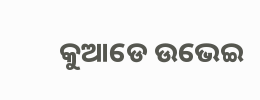କୁଆଡେ ଉଭେଇ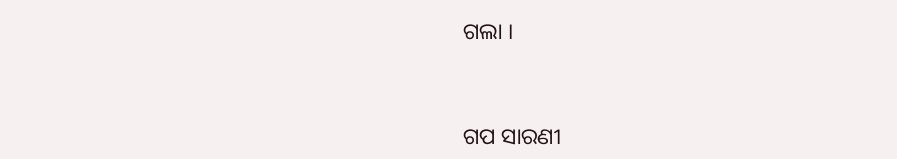ଗଲା ।


ଗପ ସାରଣୀ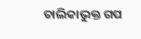ତାଲିକାଭୁକ୍ତ ଗପ